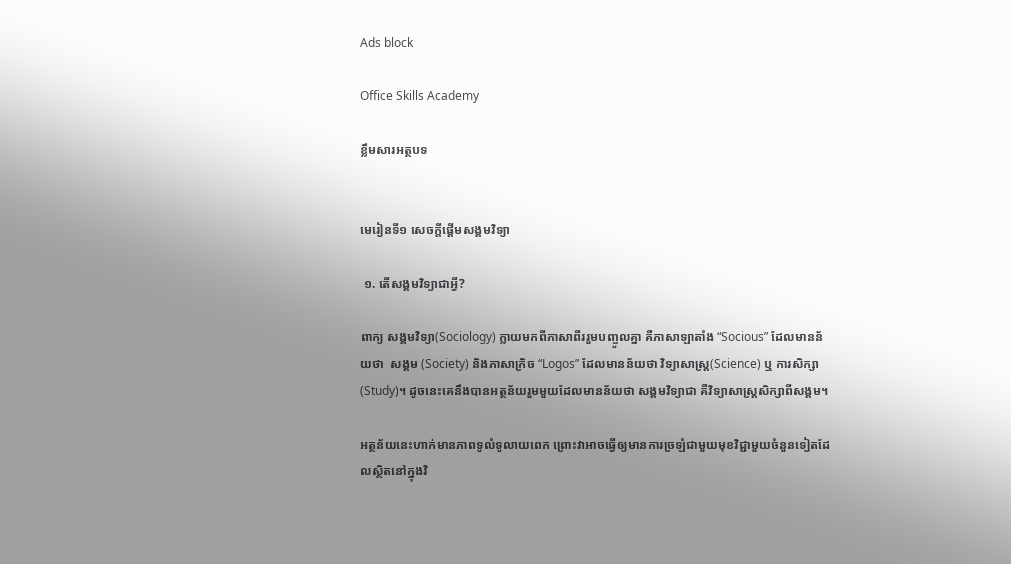Ads block

Office Skills Academy

ខ្លឹមសារអត្ថបទ


មេរៀនទី១ សេចក្តីផ្តើមសង្គមវិទ្យា

 ១. តើសង្គមវិទ្យាជាអ្វី?

ពាក្យ សង្គមវិទ្យា(Sociology) ក្លាយមកពីភាសាពីររួមបញ្ចូលគ្នា គឺភាសាឡាតាំង “Socious” ដែលមានន័យថា  សង្គម (Society) និងភាសាក្រិច “Logos” ដែលមានន័យថា វិទ្យាសាស្ត្រ(Science) ឬ ការសិក្សា(Study)។ ដូចនេះគេនឹងបានអត្ថន័យរួមមួយដែលមានន័យថា សង្គមវិទ្យាជា គឺវិទ្យាសាស្ត្រសិក្សាពីសង្គម។

អត្ថន័យនេះហាក់មានភាពទូលំទូលាយពេក ព្រោះវាអាចធ្វើឲ្យមានការច្រឡំជាមួយមុខវិជ្ជាមួយចំនួនទៀតដែលស្ថិតនៅក្នុងវិ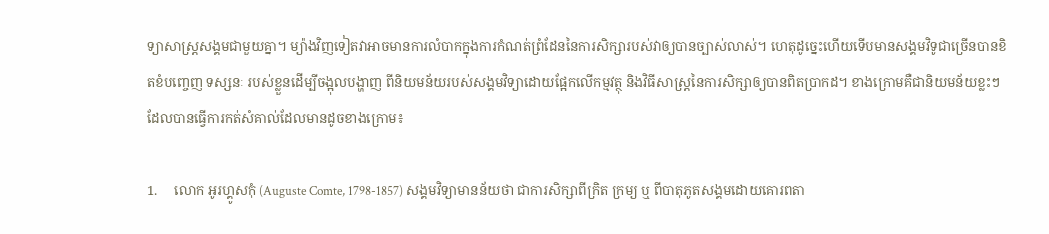ទ្យាសាស្ត្រសង្គមជាមួយគ្នា។ ម្យ៉ាងវិញទៀតវាអាចមានការលំបាកក្នុងការកំណត់ព្រំដែននៃការសិក្សារបស់វាឲ្យបានច្បាស់លាស់។ ហេតុដូច្នេះហើយទើបមានសង្គមវិទូជាច្រើនបានខិតខំបញ្ចេញ ទស្សនៈ របស់ខ្លួនដើម្បីចង្អុលបង្ហាញ ពីនិយមន័យរបស់សង្គមវិទ្យាដោយផ្អែកលើកម្មវត្ថុ និងវិធីសាស្ត្រនៃការសិក្សាឲ្យបានពិតប្រាកដ។ ខាងក្រោមគឺជានិយមន័យខ្លះៗដែលបានធ្វើការកត់សំគាល់ដែលមានដូចខាងក្រោម៖

1.     លោក អូរហ្គូសកុំ (Auguste Comte, 1798-1857) សង្គមវិទ្យាមានន័យថា ជាការសិក្សាពីក្រិត ក្រម្យ ឬ ពីបាតុភូតសង្គមដោយគោរពតា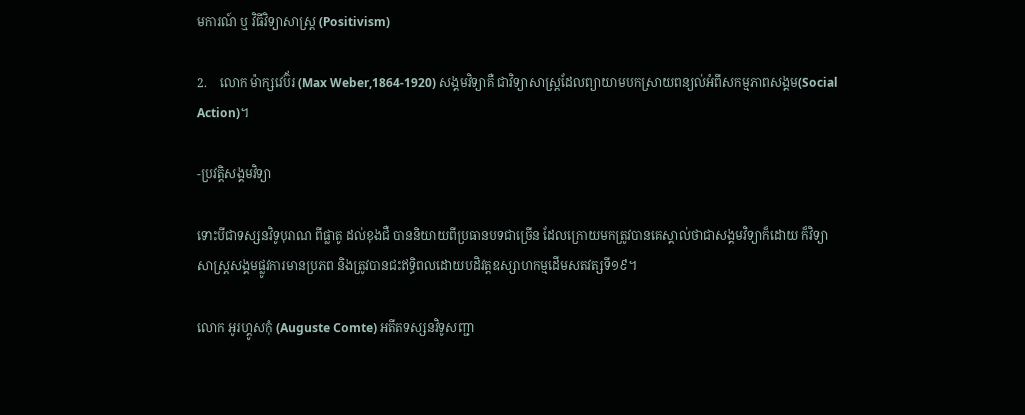មការណ៍ ឬ វិធីវិទ្យាសាស្ត្រ (Positivism)

2.    លោក ម៉ាក្សវេប៊័រ (Max Weber,1864-1920) សង្គមវិទ្យាគឺ ជាវិទ្យាសាស្ត្រដែលព្យាយាមបកស្រាយពន្យល់អំពីសកម្មភាពសង្គម(Social Action)។

-ប្រវត្តិសង្គមវិទ្យា

ទោះបីជាទស្សនវិទូបុរាណ ពីផ្លាតូ ដល់ខុងជឺ បាននិយាយពីប្រធានបទជាច្រើន ដែលក្រោយមកត្រូវបានគេស្គាល់ថាជាសង្គមវិទ្យាក៏ដោយ ក៏វិទ្យាសាស្ត្រសង្គមផ្លូវការមានប្រភព និងត្រូវបានជះឥទ្ធិពលដោយបដិវត្តឧស្សាហកម្មដើមសតវត្សទី១៩។

លោក អូរហ្គូសកុំ (Auguste Comte) អតីតទស្សនវិទូសញ្ជា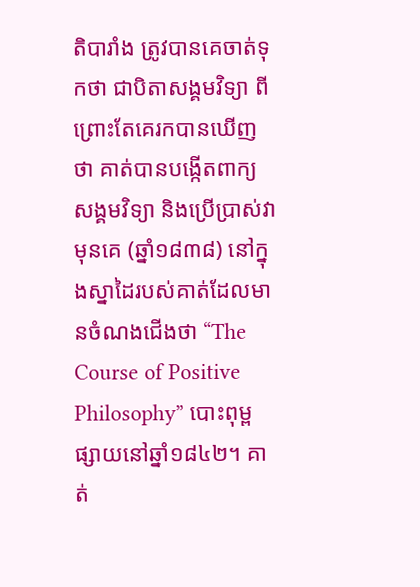តិបារាំង ត្រូវបានគេចាត់ទុកថា ជាបិតាសង្គមវិទ្យា ពីព្រោះតែគេរកបានឃើញថា គាត់បានបង្កើតពាក្យសង្គមវិទ្យា និងប្រើប្រាស់វាមុនគេ (ឆ្នាំ១៨៣៨) នៅក្នុងស្នាដៃរបស់គាត់ដែលមានចំណងជើងថា “The Course of Positive Philosophy” បោះពុម្ពផ្សាយនៅឆ្នាំ១៨៤២។ គាត់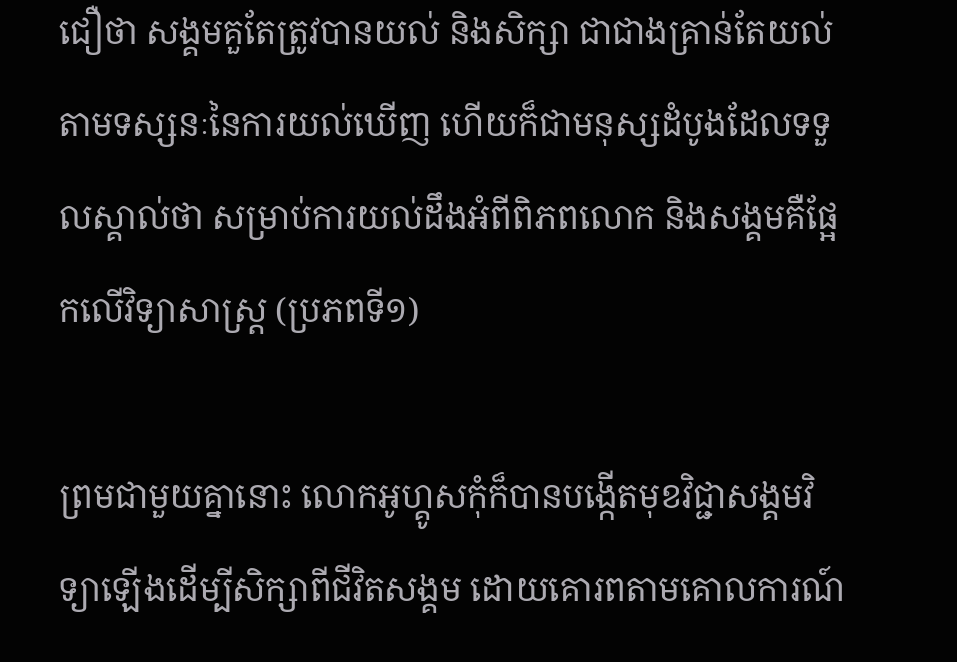ជឿថា សង្គមគួតែត្រូវបានយល់ និងសិក្សា ជាជាងគ្រាន់តែយល់ តាមទស្សនៈនៃការយល់ឃើញ ហើយក៏ជាមនុស្សដំបូងដែលទទួលស្គាល់ថា សម្រាប់ការយល់ដឹងអំពីពិភពលោក និងសង្គមគឺផ្អែកលើវិទ្យាសាស្ត្រ (ប្រភពទី១)

ព្រមជាមួយគ្នានោះ លោកអូហ្គូសកុំក៏បានបង្កើតមុខវិជ្ជាសង្គមវិទ្យាឡើងដើម្បីសិក្សាពីជីវិតសង្គម ដោយគោរពតាមគោលការណ៍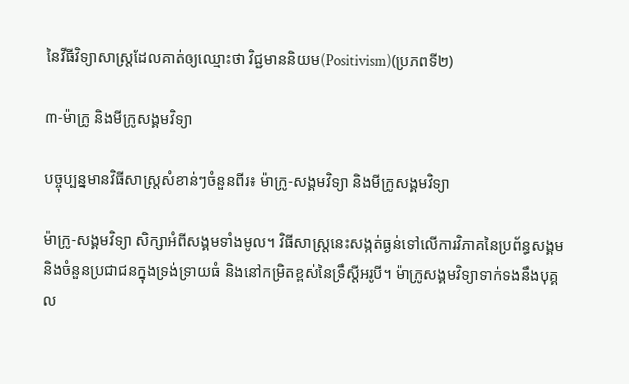នៃវីធីវិទ្យាសាស្រ្តដែលគាត់ឲ្យឈ្មោះថា វិជ្ជមាននិយម(Positivism)(ប្រភពទី២)

៣-ម៉ាក្រូ និងមីក្រូសង្គមវិទ្យា

បច្ចុប្បន្នមានវិធីសាស្រ្តសំខាន់ៗចំនួនពីរ៖ ម៉ាក្រូ-សង្គមវិទ្យា និងមីក្រូសង្គមវិទ្យា

ម៉ាក្រូ-សង្គមវិទ្យា សិក្សាអំពីសង្គមទាំងមូល។ វិធីសាស្រ្តនេះសង្កត់ធ្ងន់ទៅលើការវិភាគនៃប្រព័ន្ធសង្គម និងចំនួនប្រជាជនក្នុងទ្រង់ទ្រាយធំ និងនៅកម្រិតខ្ពស់នៃទ្រឹស្តីអរូបី។ ម៉ាក្រូសង្គមវិទ្យាទាក់ទងនឹងបុគ្គល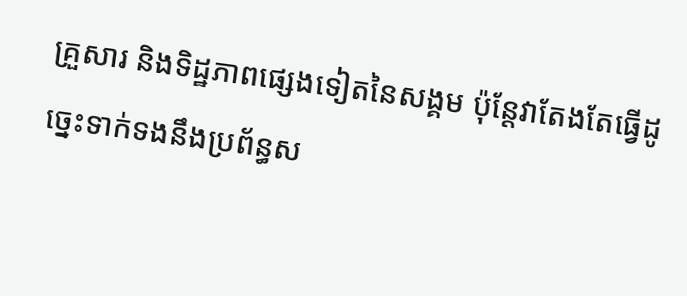គ្រួសារ និងទិដ្ឋភាពផ្សេងទៀតនៃសង្គម ប៉ុន្តែវាតែងតែធ្វើដូច្នេះទាក់ទងនឹងប្រព័ន្ធស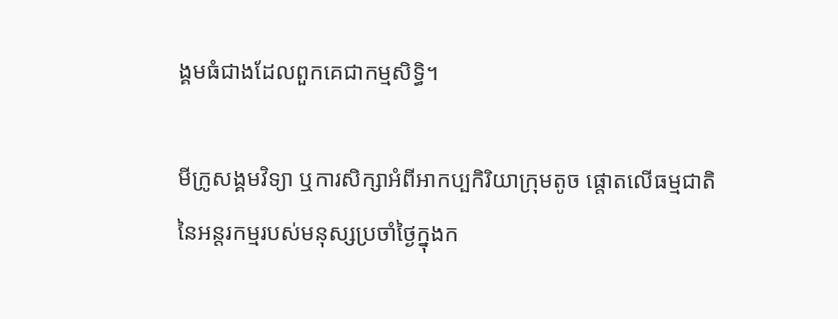ង្គមធំជាងដែលពួកគេជាកម្មសិទ្ធិ។

មីក្រូសង្គមវិទ្យា ឬការសិក្សាអំពីអាកប្បកិរិយាក្រុមតូច ផ្តោតលើធម្មជាតិនៃអន្តរកម្មរបស់មនុស្សប្រចាំថ្ងៃក្នុងក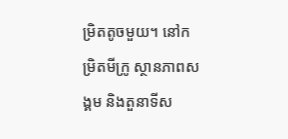ម្រិតតូចមួយ។ នៅកម្រិតមីក្រូ ស្ថានភាពសង្គម និងតួនាទីស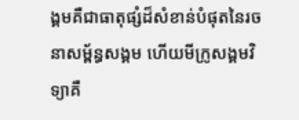ង្គមគឺជាធាតុផ្សំដ៏សំខាន់បំផុតនៃរចនាសម្ព័ន្ធសង្គម ហើយមីក្រូសង្គមវិទ្យាគឺ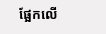ផ្អែកលើ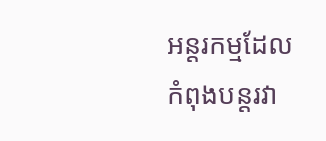អន្តរកម្មដែលកំពុងបន្តរវា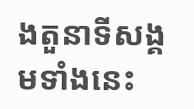ងតួនាទីសង្គមទាំងនេះ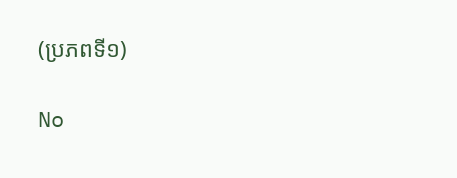(ប្រភពទី១)

No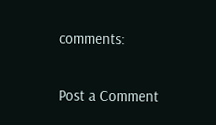comments:

Post a Comment